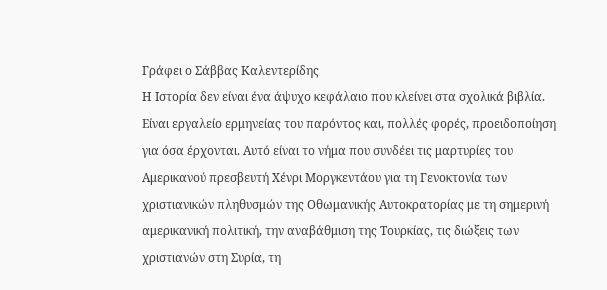Γράφει ο Σάββας Καλεντερίδης
Η Ιστορία δεν είναι ένα άψυχο κεφάλαιο που κλείνει στα σχολικά βιβλία. Είναι εργαλείο ερμηνείας του παρόντος και, πολλές φορές, προειδοποίηση για όσα έρχονται. Αυτό είναι το νήμα που συνδέει τις μαρτυρίες του Αμερικανού πρεσβευτή Χένρι Μοργκεντάου για τη Γενοκτονία των χριστιανικών πληθυσμών της Οθωμανικής Αυτοκρατορίας με τη σημερινή αμερικανική πολιτική, την αναβάθμιση της Τουρκίας, τις διώξεις των χριστιανών στη Συρία, τη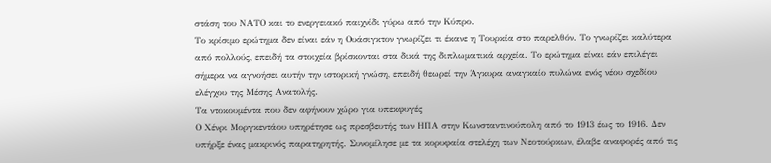στάση του ΝΑΤΟ και το ενεργειακό παιχνίδι γύρω από την Κύπρο.
Το κρίσιμο ερώτημα δεν είναι εάν η Ουάσιγκτον γνωρίζει τι έκανε η Τουρκία στο παρελθόν. Το γνωρίζει καλύτερα από πολλούς, επειδή τα στοιχεία βρίσκονται στα δικά της διπλωματικά αρχεία. Το ερώτημα είναι εάν επιλέγει σήμερα να αγνοήσει αυτήν την ιστορική γνώση, επειδή θεωρεί την Άγκυρα αναγκαίο πυλώνα ενός νέου σχεδίου ελέγχου της Μέσης Ανατολής.
Τα ντοκουμέντα που δεν αφήνουν χώρο για υπεκφυγές
Ο Χένρι Μοργκεντάου υπηρέτησε ως πρεσβευτής των ΗΠΑ στην Κωνσταντινούπολη από το 1913 έως το 1916. Δεν υπήρξε ένας μακρινός παρατηρητής. Συνομίλησε με τα κορυφαία στελέχη των Νεοτούρκων, έλαβε αναφορές από τις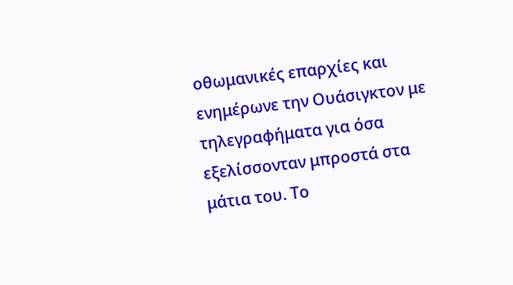οθωμανικές επαρχίες και ενημέρωνε την Ουάσιγκτον με τηλεγραφήματα για όσα εξελίσσονταν μπροστά στα μάτια του. Το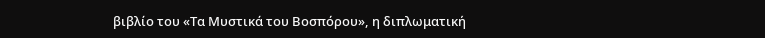βιβλίο του «Τα Μυστικά του Βοσπόρου», η διπλωματική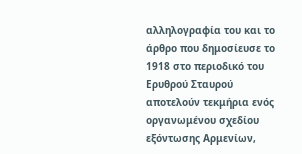αλληλογραφία του και το άρθρο που δημοσίευσε το 1918 στο περιοδικό του Ερυθρού Σταυρού αποτελούν τεκμήρια ενός οργανωμένου σχεδίου εξόντωσης Αρμενίων,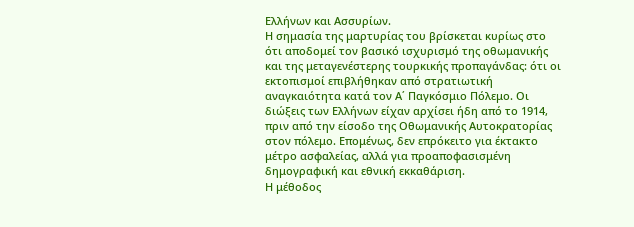Ελλήνων και Ασσυρίων.
Η σημασία της μαρτυρίας του βρίσκεται κυρίως στο ότι αποδομεί τον βασικό ισχυρισμό της οθωμανικής και της μεταγενέστερης τουρκικής προπαγάνδας: ότι οι εκτοπισμοί επιβλήθηκαν από στρατιωτική αναγκαιότητα κατά τον Α΄ Παγκόσμιο Πόλεμο. Οι διώξεις των Ελλήνων είχαν αρχίσει ήδη από το 1914, πριν από την είσοδο της Οθωμανικής Αυτοκρατορίας στον πόλεμο. Επομένως, δεν επρόκειτο για έκτακτο μέτρο ασφαλείας, αλλά για προαποφασισμένη δημογραφική και εθνική εκκαθάριση.
Η μέθοδος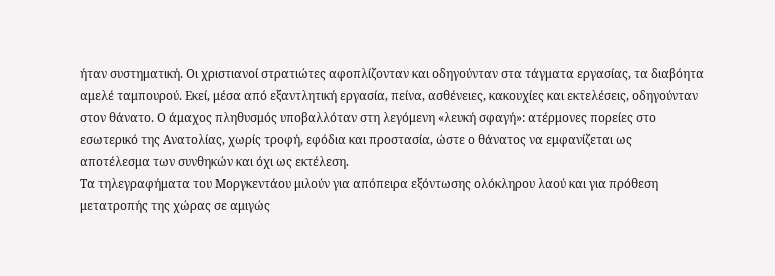ήταν συστηματική. Οι χριστιανοί στρατιώτες αφοπλίζονταν και οδηγούνταν στα τάγματα εργασίας, τα διαβόητα αμελέ ταμπουρού. Εκεί, μέσα από εξαντλητική εργασία, πείνα, ασθένειες, κακουχίες και εκτελέσεις, οδηγούνταν στον θάνατο. Ο άμαχος πληθυσμός υποβαλλόταν στη λεγόμενη «λευκή σφαγή»: ατέρμονες πορείες στο εσωτερικό της Ανατολίας, χωρίς τροφή, εφόδια και προστασία, ώστε ο θάνατος να εμφανίζεται ως αποτέλεσμα των συνθηκών και όχι ως εκτέλεση.
Τα τηλεγραφήματα του Μοργκεντάου μιλούν για απόπειρα εξόντωσης ολόκληρου λαού και για πρόθεση μετατροπής της χώρας σε αμιγώς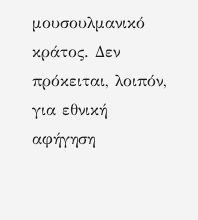μουσουλμανικό κράτος. Δεν πρόκειται, λοιπόν, για εθνική αφήγηση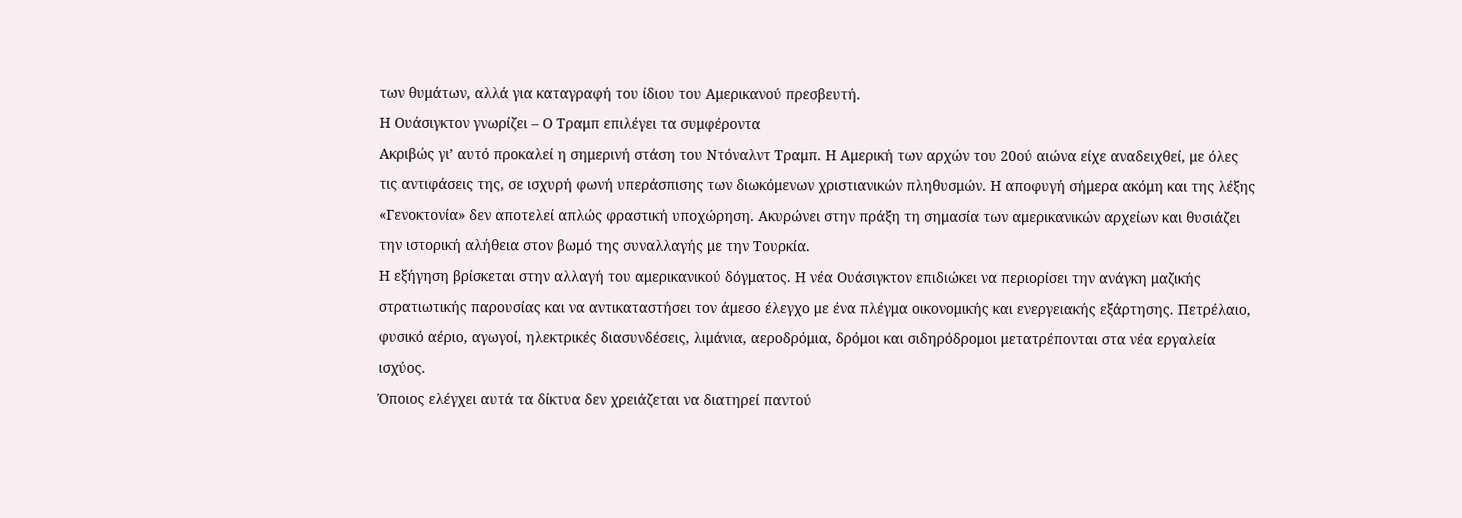των θυμάτων, αλλά για καταγραφή του ίδιου του Αμερικανού πρεσβευτή.
Η Ουάσιγκτον γνωρίζει – Ο Τραμπ επιλέγει τα συμφέροντα
Ακριβώς γι’ αυτό προκαλεί η σημερινή στάση του Ντόναλντ Τραμπ. Η Αμερική των αρχών του 20ού αιώνα είχε αναδειχθεί, με όλες τις αντιφάσεις της, σε ισχυρή φωνή υπεράσπισης των διωκόμενων χριστιανικών πληθυσμών. Η αποφυγή σήμερα ακόμη και της λέξης «Γενοκτονία» δεν αποτελεί απλώς φραστική υποχώρηση. Ακυρώνει στην πράξη τη σημασία των αμερικανικών αρχείων και θυσιάζει την ιστορική αλήθεια στον βωμό της συναλλαγής με την Τουρκία.
Η εξήγηση βρίσκεται στην αλλαγή του αμερικανικού δόγματος. Η νέα Ουάσιγκτον επιδιώκει να περιορίσει την ανάγκη μαζικής στρατιωτικής παρουσίας και να αντικαταστήσει τον άμεσο έλεγχο με ένα πλέγμα οικονομικής και ενεργειακής εξάρτησης. Πετρέλαιο, φυσικό αέριο, αγωγοί, ηλεκτρικές διασυνδέσεις, λιμάνια, αεροδρόμια, δρόμοι και σιδηρόδρομοι μετατρέπονται στα νέα εργαλεία ισχύος.
Όποιος ελέγχει αυτά τα δίκτυα δεν χρειάζεται να διατηρεί παντού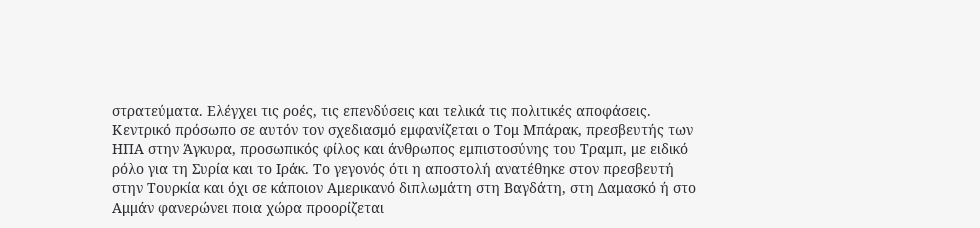στρατεύματα. Ελέγχει τις ροές, τις επενδύσεις και τελικά τις πολιτικές αποφάσεις.
Κεντρικό πρόσωπο σε αυτόν τον σχεδιασμό εμφανίζεται ο Τομ Μπάρακ, πρεσβευτής των ΗΠΑ στην Άγκυρα, προσωπικός φίλος και άνθρωπος εμπιστοσύνης του Τραμπ, με ειδικό ρόλο για τη Συρία και το Ιράκ. Το γεγονός ότι η αποστολή ανατέθηκε στον πρεσβευτή στην Τουρκία και όχι σε κάποιον Αμερικανό διπλωμάτη στη Βαγδάτη, στη Δαμασκό ή στο Αμμάν φανερώνει ποια χώρα προορίζεται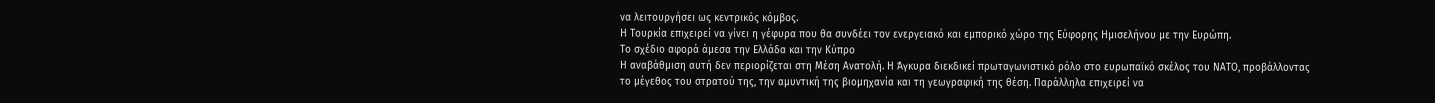να λειτουργήσει ως κεντρικός κόμβος.
Η Τουρκία επιχειρεί να γίνει η γέφυρα που θα συνδέει τον ενεργειακό και εμπορικό χώρο της Εύφορης Ημισελήνου με την Ευρώπη.
Το σχέδιο αφορά άμεσα την Ελλάδα και την Κύπρο
Η αναβάθμιση αυτή δεν περιορίζεται στη Μέση Ανατολή. Η Άγκυρα διεκδικεί πρωταγωνιστικό ρόλο στο ευρωπαϊκό σκέλος του ΝΑΤΟ, προβάλλοντας το μέγεθος του στρατού της, την αμυντική της βιομηχανία και τη γεωγραφική της θέση. Παράλληλα επιχειρεί να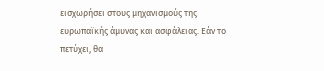εισχωρήσει στους μηχανισμούς της ευρωπαϊκής άμυνας και ασφάλειας. Εάν το πετύχει, θα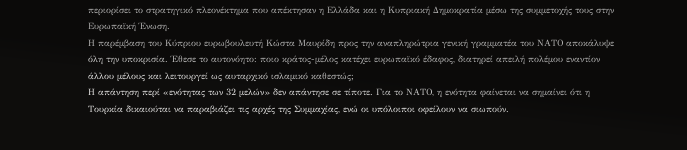περιορίσει το στρατηγικό πλεονέκτημα που απέκτησαν η Ελλάδα και η Κυπριακή Δημοκρατία μέσω της συμμετοχής τους στην Ευρωπαϊκή Ένωση.
Η παρέμβαση του Κύπριου ευρωβουλευτή Κώστα Μαυρίδη προς την αναπληρώτρια γενική γραμματέα του ΝΑΤΟ αποκάλυψε όλη την υποκρισία. Έθεσε το αυτονόητο: ποιο κράτος-μέλος κατέχει ευρωπαϊκό έδαφος, διατηρεί απειλή πολέμου εναντίον άλλου μέλους και λειτουργεί ως αυταρχικό ισλαμικό καθεστώς;
Η απάντηση περί «ενότητας των 32 μελών» δεν απάντησε σε τίποτε. Για το ΝΑΤΟ, η ενότητα φαίνεται να σημαίνει ότι η Τουρκία δικαιούται να παραβιάζει τις αρχές της Συμμαχίας, ενώ οι υπόλοιποι οφείλουν να σιωπούν.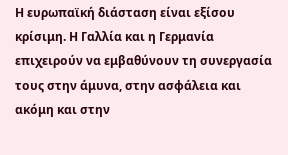Η ευρωπαϊκή διάσταση είναι εξίσου κρίσιμη. Η Γαλλία και η Γερμανία επιχειρούν να εμβαθύνουν τη συνεργασία τους στην άμυνα, στην ασφάλεια και ακόμη και στην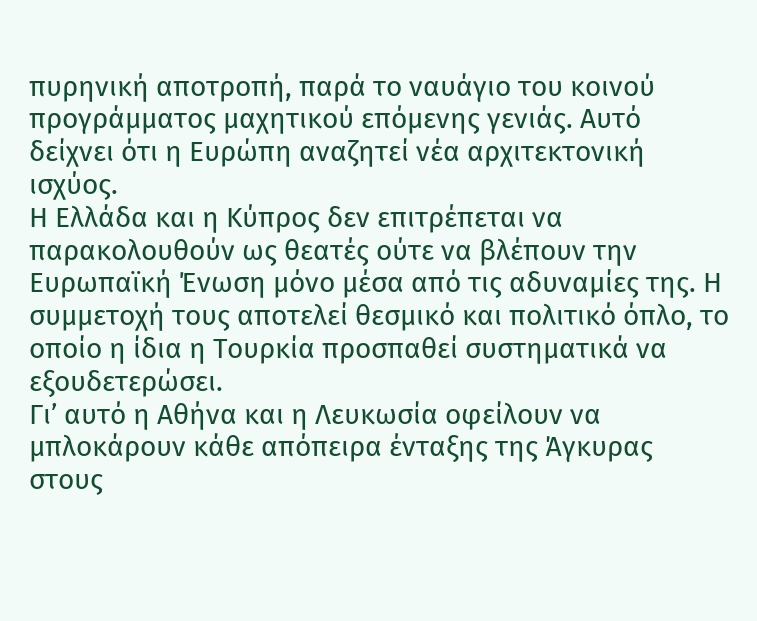πυρηνική αποτροπή, παρά το ναυάγιο του κοινού προγράμματος μαχητικού επόμενης γενιάς. Αυτό δείχνει ότι η Ευρώπη αναζητεί νέα αρχιτεκτονική ισχύος.
Η Ελλάδα και η Κύπρος δεν επιτρέπεται να παρακολουθούν ως θεατές ούτε να βλέπουν την Ευρωπαϊκή Ένωση μόνο μέσα από τις αδυναμίες της. Η συμμετοχή τους αποτελεί θεσμικό και πολιτικό όπλο, το οποίο η ίδια η Τουρκία προσπαθεί συστηματικά να εξουδετερώσει.
Γι’ αυτό η Αθήνα και η Λευκωσία οφείλουν να μπλοκάρουν κάθε απόπειρα ένταξης της Άγκυρας στους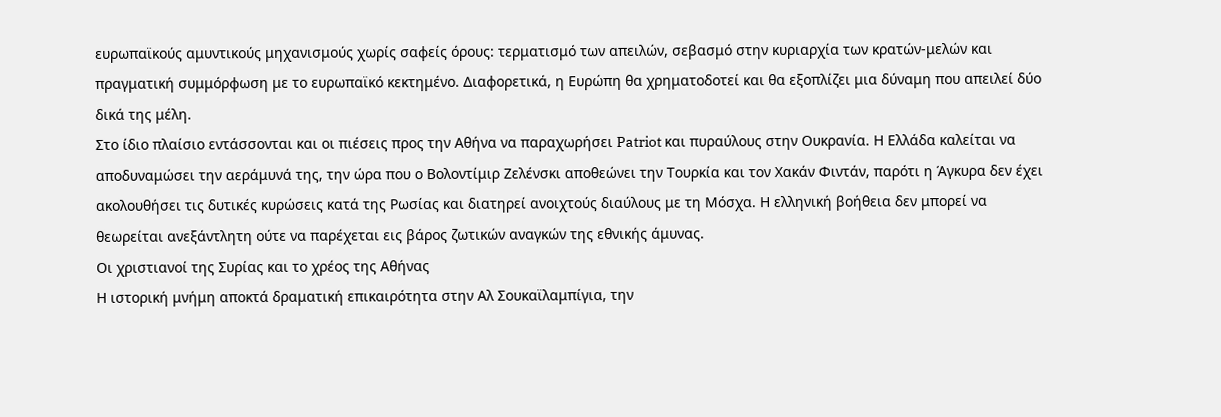ευρωπαϊκούς αμυντικούς μηχανισμούς χωρίς σαφείς όρους: τερματισμό των απειλών, σεβασμό στην κυριαρχία των κρατών-μελών και πραγματική συμμόρφωση με το ευρωπαϊκό κεκτημένο. Διαφορετικά, η Ευρώπη θα χρηματοδοτεί και θα εξοπλίζει μια δύναμη που απειλεί δύο δικά της μέλη.
Στο ίδιο πλαίσιο εντάσσονται και οι πιέσεις προς την Αθήνα να παραχωρήσει Patriot και πυραύλους στην Ουκρανία. Η Ελλάδα καλείται να αποδυναμώσει την αεράμυνά της, την ώρα που ο Βολοντίμιρ Ζελένσκι αποθεώνει την Τουρκία και τον Χακάν Φιντάν, παρότι η Άγκυρα δεν έχει ακολουθήσει τις δυτικές κυρώσεις κατά της Ρωσίας και διατηρεί ανοιχτούς διαύλους με τη Μόσχα. Η ελληνική βοήθεια δεν μπορεί να θεωρείται ανεξάντλητη ούτε να παρέχεται εις βάρος ζωτικών αναγκών της εθνικής άμυνας.
Οι χριστιανοί της Συρίας και το χρέος της Αθήνας
Η ιστορική μνήμη αποκτά δραματική επικαιρότητα στην Αλ Σουκαϊλαμπίγια, την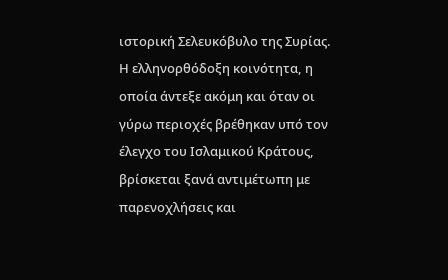ιστορική Σελευκόβυλο της Συρίας. Η ελληνορθόδοξη κοινότητα, η οποία άντεξε ακόμη και όταν οι γύρω περιοχές βρέθηκαν υπό τον έλεγχο του Ισλαμικού Κράτους, βρίσκεται ξανά αντιμέτωπη με παρενοχλήσεις και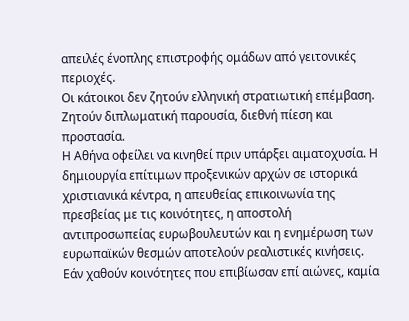απειλές ένοπλης επιστροφής ομάδων από γειτονικές περιοχές.
Οι κάτοικοι δεν ζητούν ελληνική στρατιωτική επέμβαση. Ζητούν διπλωματική παρουσία, διεθνή πίεση και προστασία.
Η Αθήνα οφείλει να κινηθεί πριν υπάρξει αιματοχυσία. Η δημιουργία επίτιμων προξενικών αρχών σε ιστορικά χριστιανικά κέντρα, η απευθείας επικοινωνία της πρεσβείας με τις κοινότητες, η αποστολή αντιπροσωπείας ευρωβουλευτών και η ενημέρωση των ευρωπαϊκών θεσμών αποτελούν ρεαλιστικές κινήσεις.
Εάν χαθούν κοινότητες που επιβίωσαν επί αιώνες, καμία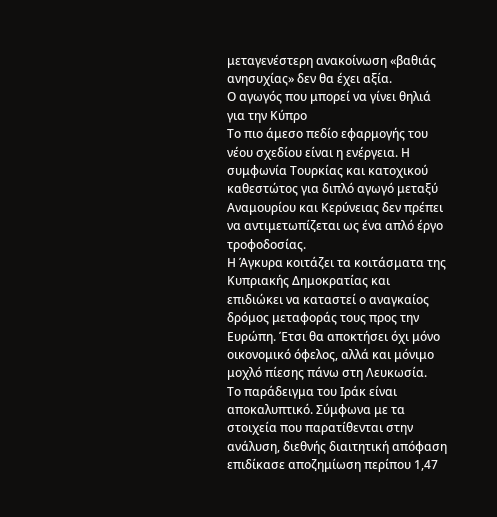μεταγενέστερη ανακοίνωση «βαθιάς ανησυχίας» δεν θα έχει αξία.
Ο αγωγός που μπορεί να γίνει θηλιά για την Κύπρο
Το πιο άμεσο πεδίο εφαρμογής του νέου σχεδίου είναι η ενέργεια. Η συμφωνία Τουρκίας και κατοχικού καθεστώτος για διπλό αγωγό μεταξύ Αναμουρίου και Κερύνειας δεν πρέπει να αντιμετωπίζεται ως ένα απλό έργο τροφοδοσίας.
Η Άγκυρα κοιτάζει τα κοιτάσματα της Κυπριακής Δημοκρατίας και επιδιώκει να καταστεί ο αναγκαίος δρόμος μεταφοράς τους προς την Ευρώπη. Έτσι θα αποκτήσει όχι μόνο οικονομικό όφελος, αλλά και μόνιμο μοχλό πίεσης πάνω στη Λευκωσία.
Το παράδειγμα του Ιράκ είναι αποκαλυπτικό. Σύμφωνα με τα στοιχεία που παρατίθενται στην ανάλυση, διεθνής διαιτητική απόφαση επιδίκασε αποζημίωση περίπου 1,47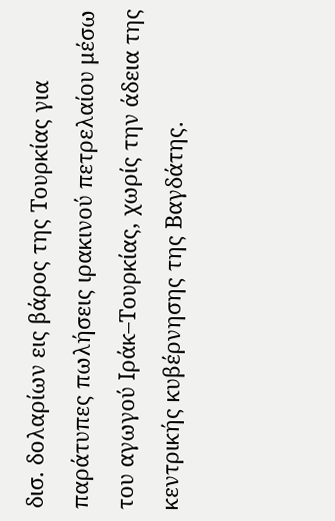δισ. δολαρίων εις βάρος της Τουρκίας για παράτυπες πωλήσεις ιρακινού πετρελαίου μέσω του αγωγού Ιράκ–Τουρκίας, χωρίς την άδεια της κεντρικής κυβέρνησης της Βαγδάτης.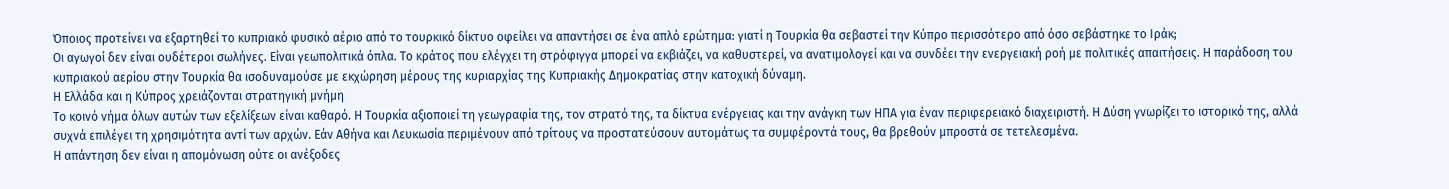Όποιος προτείνει να εξαρτηθεί το κυπριακό φυσικό αέριο από το τουρκικό δίκτυο οφείλει να απαντήσει σε ένα απλό ερώτημα: γιατί η Τουρκία θα σεβαστεί την Κύπρο περισσότερο από όσο σεβάστηκε το Ιράκ;
Οι αγωγοί δεν είναι ουδέτεροι σωλήνες. Είναι γεωπολιτικά όπλα. Το κράτος που ελέγχει τη στρόφιγγα μπορεί να εκβιάζει, να καθυστερεί, να ανατιμολογεί και να συνδέει την ενεργειακή ροή με πολιτικές απαιτήσεις. Η παράδοση του κυπριακού αερίου στην Τουρκία θα ισοδυναμούσε με εκχώρηση μέρους της κυριαρχίας της Κυπριακής Δημοκρατίας στην κατοχική δύναμη.
Η Ελλάδα και η Κύπρος χρειάζονται στρατηγική μνήμη
Το κοινό νήμα όλων αυτών των εξελίξεων είναι καθαρό. Η Τουρκία αξιοποιεί τη γεωγραφία της, τον στρατό της, τα δίκτυα ενέργειας και την ανάγκη των ΗΠΑ για έναν περιφερειακό διαχειριστή. Η Δύση γνωρίζει το ιστορικό της, αλλά συχνά επιλέγει τη χρησιμότητα αντί των αρχών. Εάν Αθήνα και Λευκωσία περιμένουν από τρίτους να προστατεύσουν αυτομάτως τα συμφέροντά τους, θα βρεθούν μπροστά σε τετελεσμένα.
Η απάντηση δεν είναι η απομόνωση ούτε οι ανέξοδες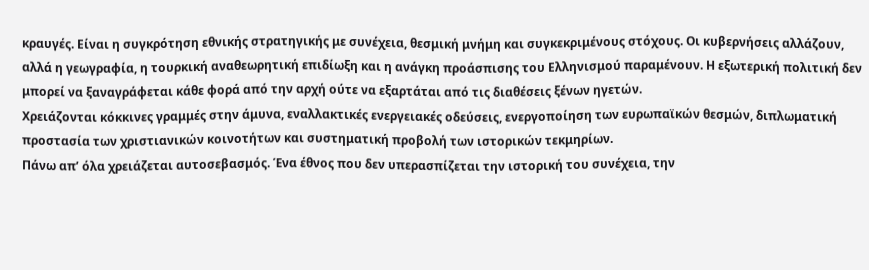κραυγές. Είναι η συγκρότηση εθνικής στρατηγικής με συνέχεια, θεσμική μνήμη και συγκεκριμένους στόχους. Οι κυβερνήσεις αλλάζουν, αλλά η γεωγραφία, η τουρκική αναθεωρητική επιδίωξη και η ανάγκη προάσπισης του Ελληνισμού παραμένουν. Η εξωτερική πολιτική δεν μπορεί να ξαναγράφεται κάθε φορά από την αρχή ούτε να εξαρτάται από τις διαθέσεις ξένων ηγετών.
Χρειάζονται κόκκινες γραμμές στην άμυνα, εναλλακτικές ενεργειακές οδεύσεις, ενεργοποίηση των ευρωπαϊκών θεσμών, διπλωματική προστασία των χριστιανικών κοινοτήτων και συστηματική προβολή των ιστορικών τεκμηρίων.
Πάνω απ’ όλα χρειάζεται αυτοσεβασμός. Ένα έθνος που δεν υπερασπίζεται την ιστορική του συνέχεια, την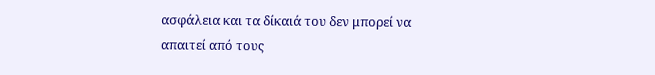ασφάλεια και τα δίκαιά του δεν μπορεί να απαιτεί από τους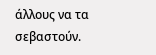άλλους να τα σεβαστούν.